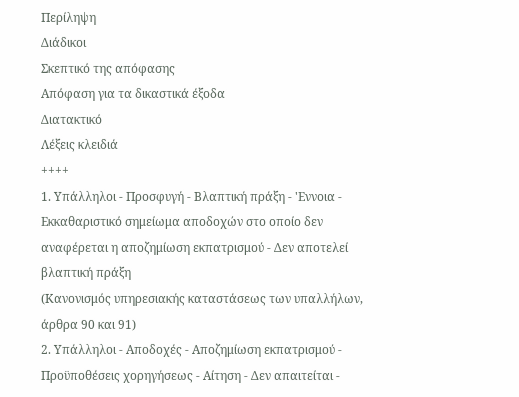Περίληψη
Διάδικοι
Σκεπτικό της απόφασης
Απόφαση για τα δικαστικά έξοδα
Διατακτικό
Λέξεις κλειδιά
++++
1. Υπάλληλοι - Προσφυγή - Βλαπτική πράξη - 'Εννοια - Εκκαθαριστικό σημείωμα αποδοχών στο οποίο δεν αναφέρεται η αποζημίωση εκπατρισμού - Δεν αποτελεί βλαπτική πράξη
(Κανονισμός υπηρεσιακής καταστάσεως των υπαλλήλων, άρθρα 90 και 91)
2. Υπάλληλοι - Αποδοχές - Αποζημίωση εκπατρισμού - Προϋποθέσεις χορηγήσεως - Αίτηση - Δεν απαιτείται -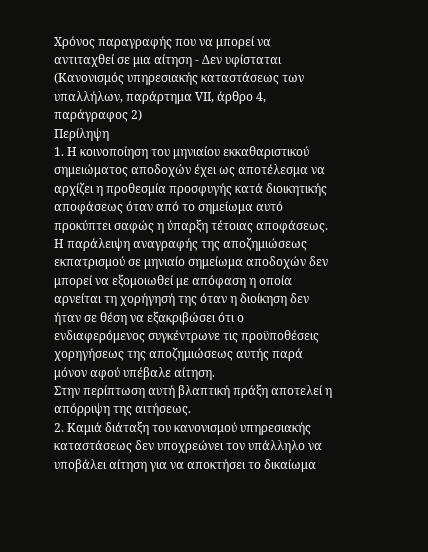Χρόνος παραγραφής που να μπορεί να αντιταχθεί σε μια αίτηση - Δεν υφίσταται
(Κανονισμός υπηρεσιακής καταστάσεως των υπαλλήλων, παράρτημα VΙΙ, άρθρο 4, παράγραφος 2)
Περίληψη
1. Η κοινοποίηση του μηνιαίου εκκαθαριστικού σημειώματος αποδοχών έχει ως αποτέλεσμα να αρχίζει η προθεσμία προσφυγής κατά διοικητικής αποφάσεως όταν από το σημείωμα αυτό προκύπτει σαφώς η ύπαρξη τέτοιας αποφάσεως.
Η παράλειψη αναγραφής της αποζημιώσεως εκπατρισμού σε μηνιαίο σημείωμα αποδοχών δεν μπορεί να εξομοιωθεί με απόφαση η οποία αρνείται τη χορήγησή της όταν η διοίκηση δεν ήταν σε θέση να εξακριβώσει ότι ο ενδιαφερόμενος συγκέντρωνε τις προϋποθέσεις χορηγήσεως της αποζημιώσεως αυτής παρά μόνον αφού υπέβαλε αίτηση.
Στην περίπτωση αυτή βλαπτική πράξη αποτελεί η απόρριψη της αιτήσεως.
2. Καμιά διάταξη του κανονισμού υπηρεσιακής καταστάσεως δεν υποχρεώνει τον υπάλληλο να υποβάλει αίτηση για να αποκτήσει το δικαίωμα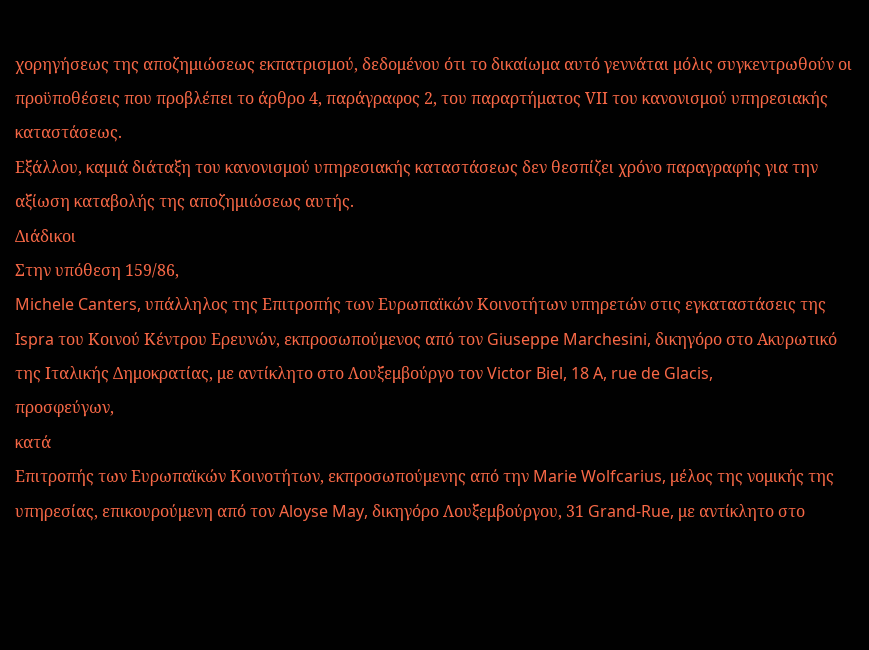χορηγήσεως της αποζημιώσεως εκπατρισμού, δεδομένου ότι το δικαίωμα αυτό γεννάται μόλις συγκεντρωθούν οι προϋποθέσεις που προβλέπει το άρθρο 4, παράγραφος 2, του παραρτήματος VΙΙ του κανονισμού υπηρεσιακής καταστάσεως.
Εξάλλου, καμιά διάταξη του κανονισμού υπηρεσιακής καταστάσεως δεν θεσπίζει χρόνο παραγραφής για την αξίωση καταβολής της αποζημιώσεως αυτής.
Διάδικοι
Στην υπόθεση 159/86,
Michele Canters, υπάλληλος της Επιτροπής των Ευρωπαϊκών Κοινοτήτων υπηρετών στις εγκαταστάσεις της Ispra του Κοινού Κέντρου Ερευνών, εκπροσωπούμενος από τον Giuseppe Marchesini, δικηγόρο στο Ακυρωτικό της Ιταλικής Δημοκρατίας, με αντίκλητο στο Λουξεμβούργο τον Victor Biel, 18 A, rue de Glacis,
προσφεύγων,
κατά
Επιτροπής των Ευρωπαϊκών Κοινοτήτων, εκπροσωπούμενης από την Marie Wolfcarius, μέλος της νομικής της υπηρεσίας, επικουρούμενη από τον Aloyse May, δικηγόρο Λουξεμβούργου, 31 Grand-Rue, με αντίκλητο στο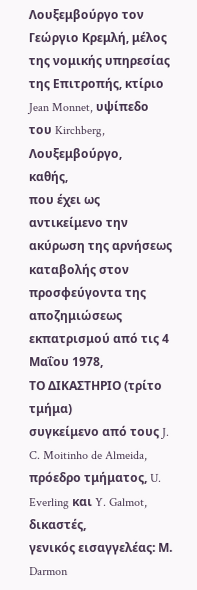Λουξεμβούργο τον Γεώργιο Κρεμλή, μέλος της νομικής υπηρεσίας της Επιτροπής, κτίριο Jean Monnet, υψίπεδο του Kirchberg, Λουξεμβούργο,
καθής,
που έχει ως αντικείμενο την ακύρωση της αρνήσεως καταβολής στον προσφεύγοντα της αποζημιώσεως εκπατρισμού από τις 4 Μαΐου 1978,
ΤΟ ΔΙΚΑΣΤΗΡΙΟ (τρίτο τμήμα)
συγκείμενο από τους J. C. Moitinho de Almeida, πρόεδρο τμήματος, U. Everling και Y. Galmot, δικαστές,
γενικός εισαγγελέας: Μ. Darmon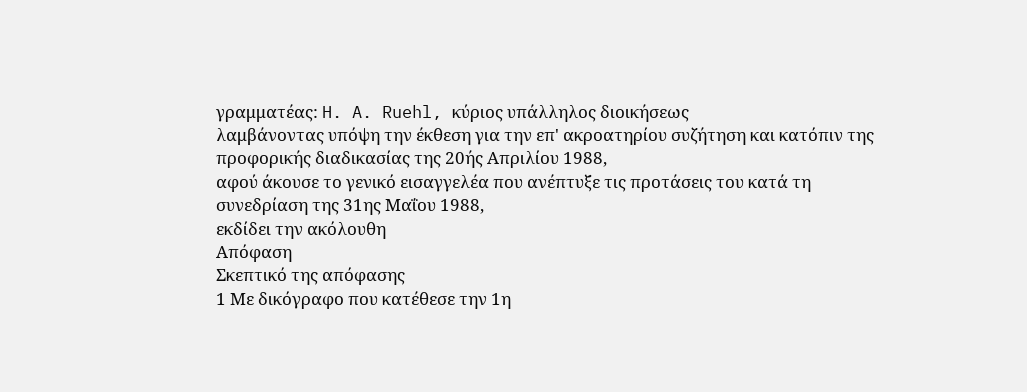γραμματέας: H. A. Ruehl, κύριος υπάλληλος διοικήσεως
λαμβάνοντας υπόψη την έκθεση για την επ' ακροατηρίου συζήτηση και κατόπιν της προφορικής διαδικασίας της 20ής Απριλίου 1988,
αφού άκουσε το γενικό εισαγγελέα που ανέπτυξε τις προτάσεις του κατά τη συνεδρίαση της 31ης Μαΐου 1988,
εκδίδει την ακόλουθη
Απόφαση
Σκεπτικό της απόφασης
1 Με δικόγραφο που κατέθεσε την 1η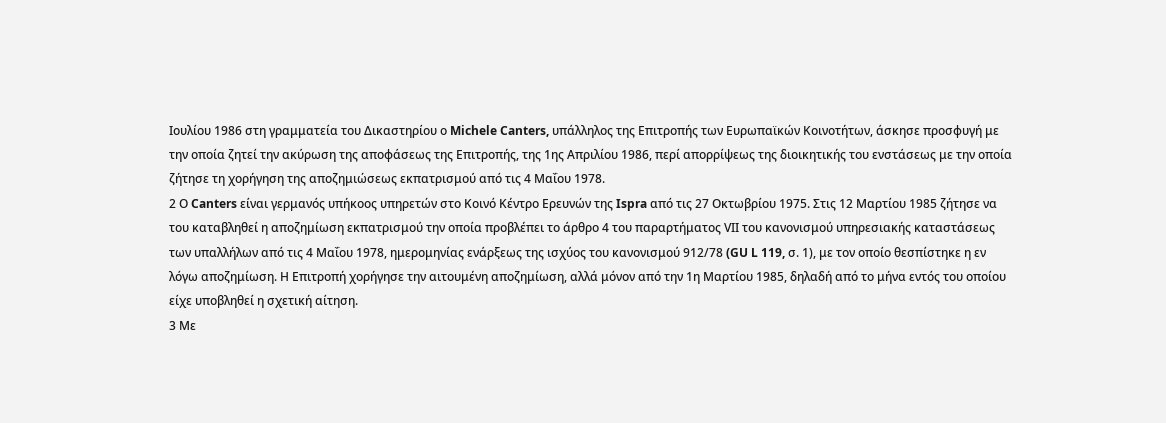Ιουλίου 1986 στη γραμματεία του Δικαστηρίου ο Michele Canters, υπάλληλος της Επιτροπής των Ευρωπαϊκών Κοινοτήτων, άσκησε προσφυγή με την οποία ζητεί την ακύρωση της αποφάσεως της Επιτροπής, της 1ης Απριλίου 1986, περί απορρίψεως της διοικητικής του ενστάσεως με την οποία ζήτησε τη χορήγηση της αποζημιώσεως εκπατρισμού από τις 4 Μαΐου 1978.
2 Ο Canters είναι γερμανός υπήκοος υπηρετών στο Κοινό Κέντρο Ερευνών της Ispra από τις 27 Οκτωβρίου 1975. Στις 12 Μαρτίου 1985 ζήτησε να του καταβληθεί η αποζημίωση εκπατρισμού την οποία προβλέπει το άρθρο 4 του παραρτήματος VΙΙ του κανονισμού υπηρεσιακής καταστάσεως των υπαλλήλων από τις 4 Μαΐου 1978, ημερομηνίας ενάρξεως της ισχύος του κανονισμού 912/78 (GU L 119, σ. 1), με τον οποίο θεσπίστηκε η εν λόγω αποζημίωση. Η Επιτροπή χορήγησε την αιτουμένη αποζημίωση, αλλά μόνον από την 1η Μαρτίου 1985, δηλαδή από το μήνα εντός του οποίου είχε υποβληθεί η σχετική αίτηση.
3 Με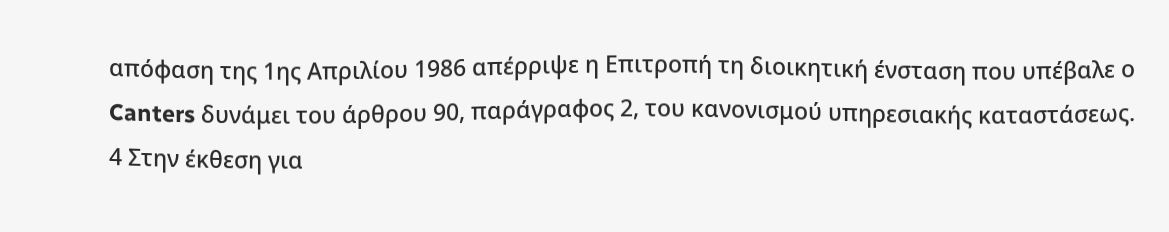απόφαση της 1ης Απριλίου 1986 απέρριψε η Επιτροπή τη διοικητική ένσταση που υπέβαλε ο Canters δυνάμει του άρθρου 90, παράγραφος 2, του κανονισμού υπηρεσιακής καταστάσεως.
4 Στην έκθεση για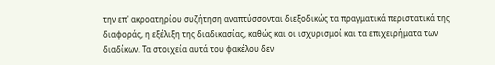την επ' ακροατηρίου συζήτηση αναπτύσσονται διεξοδικώς τα πραγματικά περιστατικά της διαφοράς, η εξέλιξη της διαδικασίας, καθώς και οι ισχυρισμοί και τα επιχειρήματα των διαδίκων. Τα στοιχεία αυτά του φακέλου δεν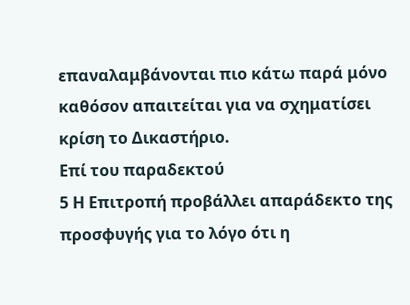επαναλαμβάνονται πιο κάτω παρά μόνο καθόσον απαιτείται για να σχηματίσει κρίση το Δικαστήριο.
Επί του παραδεκτού
5 Η Επιτροπή προβάλλει απαράδεκτο της προσφυγής για το λόγο ότι η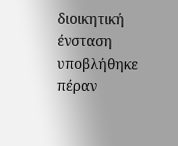διοικητική ένσταση υποβλήθηκε πέραν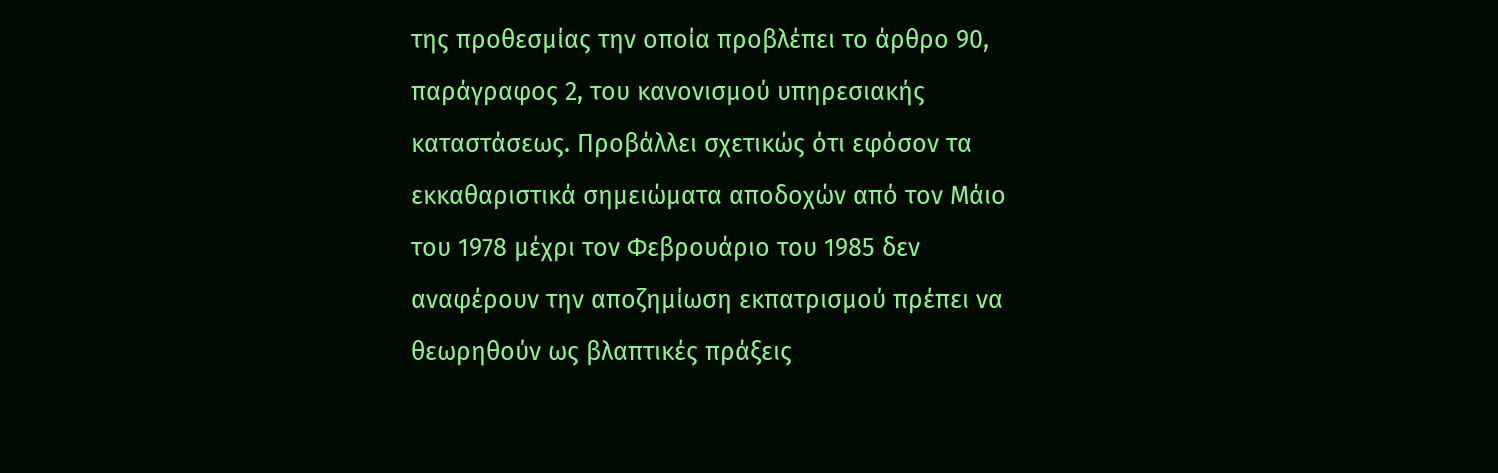της προθεσμίας την οποία προβλέπει το άρθρο 90, παράγραφος 2, του κανονισμού υπηρεσιακής καταστάσεως. Προβάλλει σχετικώς ότι εφόσον τα εκκαθαριστικά σημειώματα αποδοχών από τον Μάιο του 1978 μέχρι τον Φεβρουάριο του 1985 δεν αναφέρουν την αποζημίωση εκπατρισμού πρέπει να θεωρηθούν ως βλαπτικές πράξεις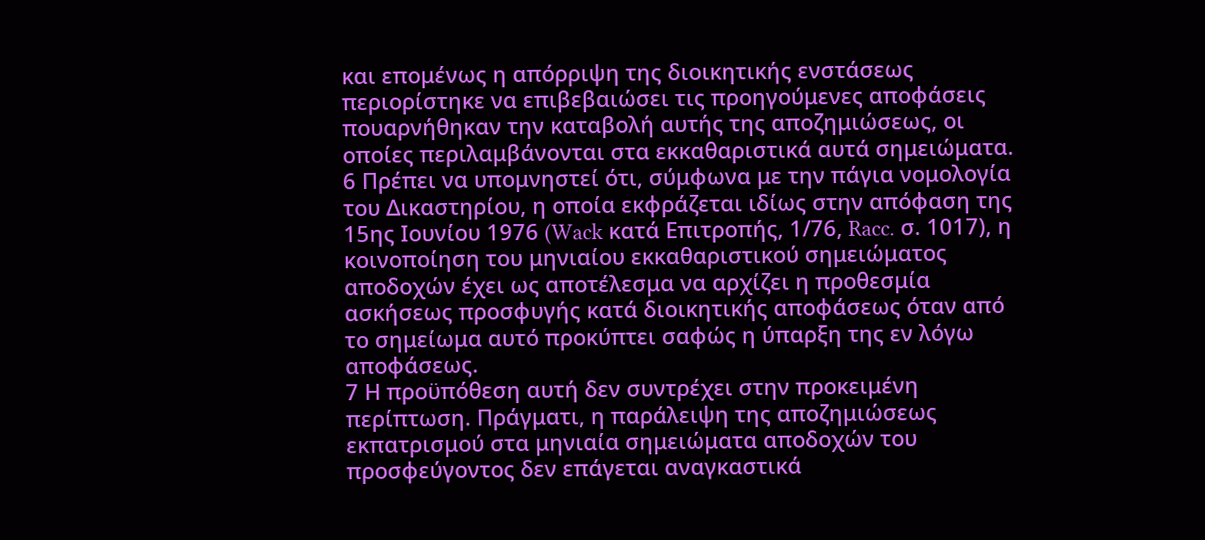και επομένως η απόρριψη της διοικητικής ενστάσεως περιορίστηκε να επιβεβαιώσει τις προηγούμενες αποφάσεις πουαρνήθηκαν την καταβολή αυτής της αποζημιώσεως, οι οποίες περιλαμβάνονται στα εκκαθαριστικά αυτά σημειώματα.
6 Πρέπει να υπομνηστεί ότι, σύμφωνα με την πάγια νομολογία του Δικαστηρίου, η οποία εκφράζεται ιδίως στην απόφαση της 15ης Ιουνίου 1976 (Wack κατά Επιτροπής, 1/76, Racc. σ. 1017), η κοινοποίηση του μηνιαίου εκκαθαριστικού σημειώματος αποδοχών έχει ως αποτέλεσμα να αρχίζει η προθεσμία ασκήσεως προσφυγής κατά διοικητικής αποφάσεως όταν από το σημείωμα αυτό προκύπτει σαφώς η ύπαρξη της εν λόγω αποφάσεως.
7 Η προϋπόθεση αυτή δεν συντρέχει στην προκειμένη περίπτωση. Πράγματι, η παράλειψη της αποζημιώσεως εκπατρισμού στα μηνιαία σημειώματα αποδοχών του προσφεύγοντος δεν επάγεται αναγκαστικά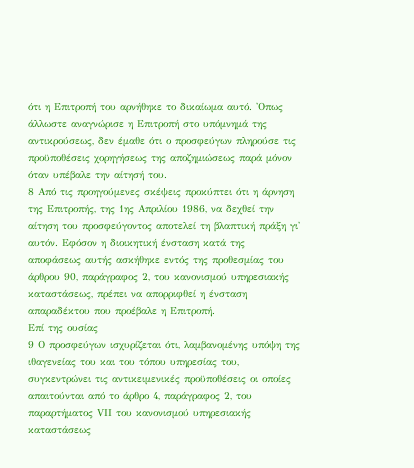ότι η Επιτροπή του αρνήθηκε το δικαίωμα αυτό. 'Οπως άλλωστε αναγνώρισε η Επιτροπή στο υπόμνημά της αντικρούσεως, δεν έμαθε ότι ο προσφεύγων πληρούσε τις προϋποθέσεις χορηγήσεως της αποζημιώσεως παρά μόνον όταν υπέβαλε την αίτησή του.
8 Από τις προηγούμενες σκέψεις προκύπτει ότι η άρνηση της Επιτροπής, της 1ης Απριλίου 1986, να δεχθεί την αίτηση του προσφεύγοντος αποτελεί τη βλαπτική πράξη γι' αυτόν. Εφόσον η διοικητική ένσταση κατά της αποφάσεως αυτής ασκήθηκε εντός της προθεσμίας του άρθρου 90, παράγραφος 2, του κανονισμού υπηρεσιακής καταστάσεως, πρέπει να απορριφθεί η ένσταση απαραδέκτου που προέβαλε η Επιτροπή.
Επί της ουσίας
9 Ο προσφεύγων ισχυρίζεται ότι, λαμβανομένης υπόψη της ιθαγενείας του και του τόπου υπηρεσίας του, συγκεντρώνει τις αντικειμενικές προϋποθέσεις οι οποίες απαιτούνται από το άρθρο 4, παράγραφος 2, του παραρτήματος VΙΙ του κανονισμού υπηρεσιακής καταστάσεως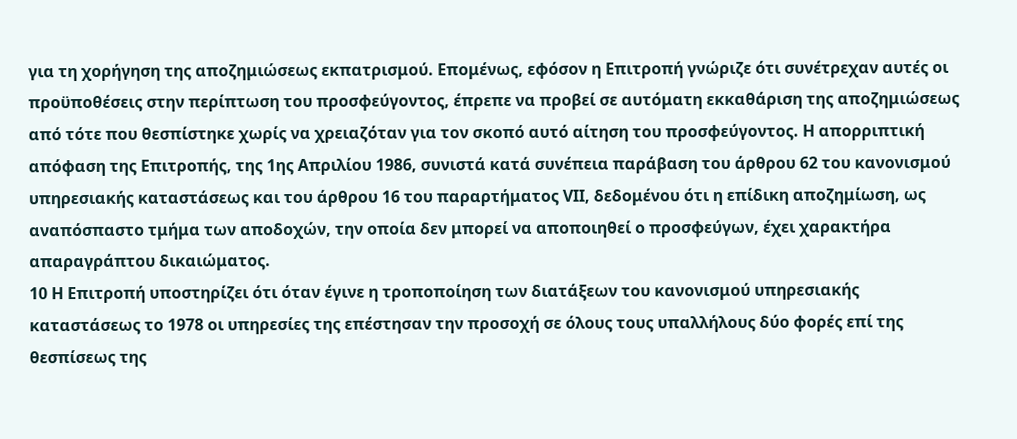για τη χορήγηση της αποζημιώσεως εκπατρισμού. Επομένως, εφόσον η Επιτροπή γνώριζε ότι συνέτρεχαν αυτές οι προϋποθέσεις στην περίπτωση του προσφεύγοντος, έπρεπε να προβεί σε αυτόματη εκκαθάριση της αποζημιώσεως από τότε που θεσπίστηκε χωρίς να χρειαζόταν για τον σκοπό αυτό αίτηση του προσφεύγοντος. Η απορριπτική απόφαση της Επιτροπής, της 1ης Απριλίου 1986, συνιστά κατά συνέπεια παράβαση του άρθρου 62 του κανονισμού υπηρεσιακής καταστάσεως και του άρθρου 16 του παραρτήματος VΙΙ, δεδομένου ότι η επίδικη αποζημίωση, ως αναπόσπαστο τμήμα των αποδοχών, την οποία δεν μπορεί να αποποιηθεί ο προσφεύγων, έχει χαρακτήρα απαραγράπτου δικαιώματος.
10 Η Επιτροπή υποστηρίζει ότι όταν έγινε η τροποποίηση των διατάξεων του κανονισμού υπηρεσιακής καταστάσεως το 1978 οι υπηρεσίες της επέστησαν την προσοχή σε όλους τους υπαλλήλους δύο φορές επί της θεσπίσεως της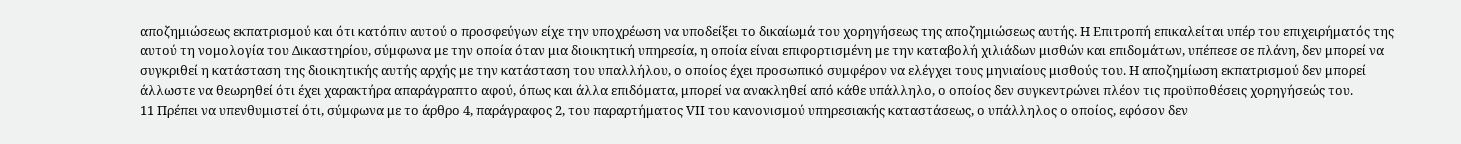αποζημιώσεως εκπατρισμού και ότι κατόπιν αυτού ο προσφεύγων είχε την υποχρέωση να υποδείξει το δικαίωμά του χορηγήσεως της αποζημιώσεως αυτής. Η Επιτροπή επικαλείται υπέρ του επιχειρήματός της αυτού τη νομολογία του Δικαστηρίου, σύμφωνα με την οποία όταν μια διοικητική υπηρεσία, η οποία είναι επιφορτισμένη με την καταβολή χιλιάδων μισθών και επιδομάτων, υπέπεσε σε πλάνη, δεν μπορεί να συγκριθεί η κατάσταση της διοικητικής αυτής αρχής με την κατάσταση του υπαλλήλου, ο οποίος έχει προσωπικό συμφέρον να ελέγχει τους μηνιαίους μισθούς του. Η αποζημίωση εκπατρισμού δεν μπορεί άλλωστε να θεωρηθεί ότι έχει χαρακτήρα απαράγραπτο αφού, όπως και άλλα επιδόματα, μπορεί να ανακληθεί από κάθε υπάλληλο, ο οποίος δεν συγκεντρώνει πλέον τις προϋποθέσεις χορηγήσεώς του.
11 Πρέπει να υπενθυμιστεί ότι, σύμφωνα με το άρθρο 4, παράγραφος 2, του παραρτήματος VΙΙ του κανονισμού υπηρεσιακής καταστάσεως, ο υπάλληλος ο οποίος, εφόσον δεν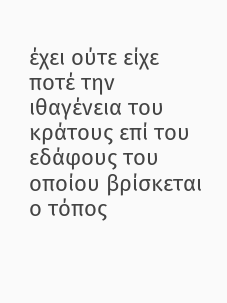έχει ούτε είχε ποτέ την ιθαγένεια του κράτους επί του εδάφους του οποίου βρίσκεται ο τόπος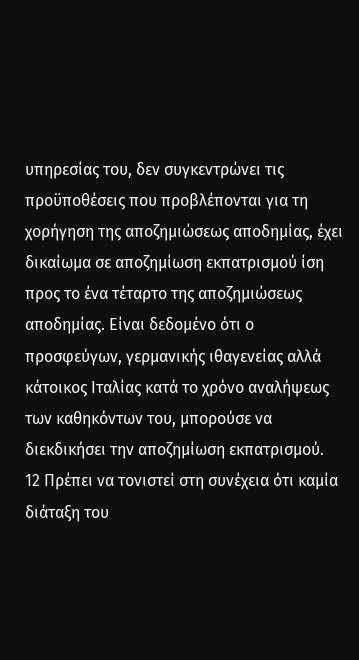υπηρεσίας του, δεν συγκεντρώνει τις προϋποθέσεις που προβλέπονται για τη χορήγηση της αποζημιώσεως αποδημίας, έχει δικαίωμα σε αποζημίωση εκπατρισμού ίση προς το ένα τέταρτο της αποζημιώσεως αποδημίας. Είναι δεδομένο ότι ο προσφεύγων, γερμανικής ιθαγενείας αλλά κάτοικος Ιταλίας κατά το χρόνο αναλήψεως των καθηκόντων του, μπορούσε να διεκδικήσει την αποζημίωση εκπατρισμού.
12 Πρέπει να τονιστεί στη συνέχεια ότι καμία διάταξη του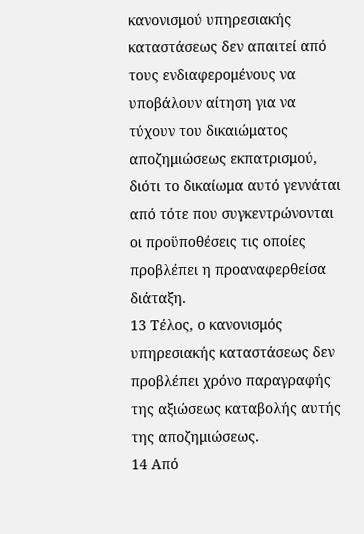κανονισμού υπηρεσιακής καταστάσεως δεν απαιτεί από τους ενδιαφερομένους να υποβάλουν αίτηση για να τύχουν του δικαιώματος αποζημιώσεως εκπατρισμού, διότι το δικαίωμα αυτό γεννάται από τότε που συγκεντρώνονται οι προϋποθέσεις τις οποίες προβλέπει η προαναφερθείσα διάταξη.
13 Τέλος, ο κανονισμός υπηρεσιακής καταστάσεως δεν προβλέπει χρόνο παραγραφής της αξιώσεως καταβολής αυτής της αποζημιώσεως.
14 Από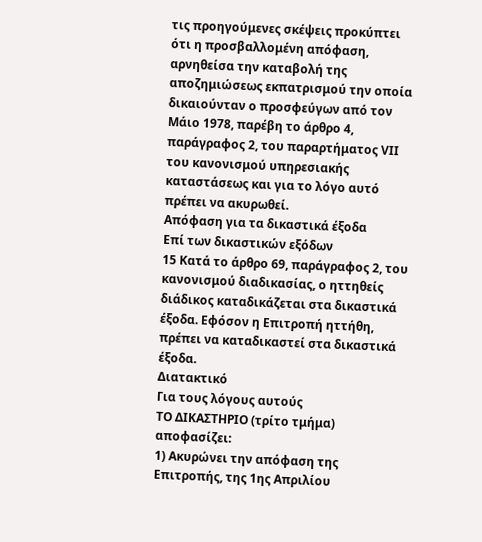τις προηγούμενες σκέψεις προκύπτει ότι η προσβαλλομένη απόφαση, αρνηθείσα την καταβολή της αποζημιώσεως εκπατρισμού την οποία δικαιούνταν ο προσφεύγων από τον Μάιο 1978, παρέβη το άρθρο 4, παράγραφος 2, του παραρτήματος VΙΙ του κανονισμού υπηρεσιακής καταστάσεως και για το λόγο αυτό πρέπει να ακυρωθεί.
Απόφαση για τα δικαστικά έξοδα
Επί των δικαστικών εξόδων
15 Κατά το άρθρο 69, παράγραφος 2, του κανονισμού διαδικασίας, ο ηττηθείς διάδικος καταδικάζεται στα δικαστικά έξοδα. Εφόσον η Επιτροπή ηττήθη, πρέπει να καταδικαστεί στα δικαστικά έξοδα.
Διατακτικό
Για τους λόγους αυτούς
ΤΟ ΔΙΚΑΣΤΗΡΙΟ (τρίτο τμήμα)
αποφασίζει:
1) Ακυρώνει την απόφαση της Επιτροπής, της 1ης Απριλίου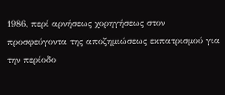1986, περί αρνήσεως χορηγήσεως στον προσφεύγοντα της αποζημιώσεως εκπατρισμού για την περίοδο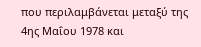που περιλαμβάνεται μεταξύ της 4ης Μαΐου 1978 και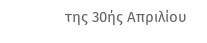της 30ής Απριλίου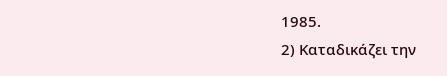1985.
2) Καταδικάζει την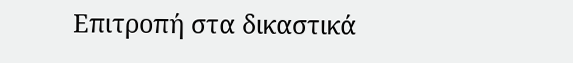Επιτροπή στα δικαστικά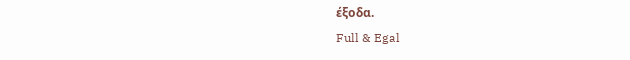έξοδα.
Full & Egal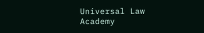Universal Law Academy